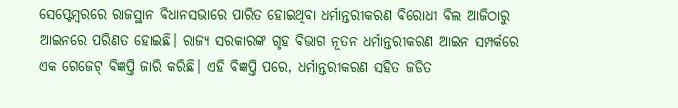ସେପ୍ଟେମ୍ବରରେ ରାଜସ୍ଥାନ ବିଧାନସଭାରେ ପାରିତ ହୋଇଥିବା ଧର୍ମାନ୍ତରୀକରଣ ବିରୋଧୀ ବିଲ ଆଜିଠାରୁ ଆଇନରେ ପରିଣତ ହୋଇଛି। ରାଜ୍ୟ ସରକାରଙ୍କ ଗୃହ ବିଭାଗ ନୂତନ ଧର୍ମାନ୍ତରୀକରଣ ଆଇନ ସମ୍ପର୍କରେ ଏକ ଗେଜେଟ୍ ବିଜ୍ଞପ୍ତି ଜାରି କରିଛି। ଏହି ବିଜ୍ଞପ୍ତି ପରେ, ଧର୍ମାନ୍ତରୀକରଣ ସହିତ ଜଡିତ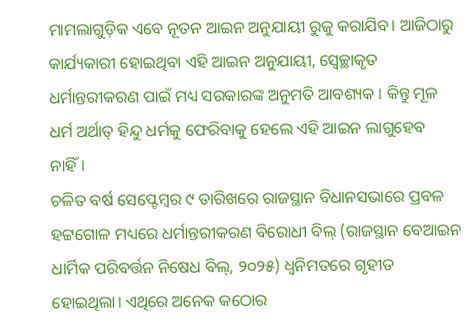ମାମଲାଗୁଡ଼ିକ ଏବେ ନୂତନ ଆଇନ ଅନୁଯାୟୀ ରୁଜୁ କରାଯିବ। ଆଜିଠାରୁ କାର୍ଯ୍ୟକାରୀ ହୋଇଥିବା ଏହି ଆଇନ ଅନୁଯାୟୀ, ସ୍ୱେଚ୍ଛାକୃତ ଧର୍ମାନ୍ତରୀକରଣ ପାଇଁ ମଧ୍ୟ ସରକାରଙ୍କ ଅନୁମତି ଆବଶ୍ୟକ । କିନ୍ତୁ ମୂଳ ଧର୍ମ ଅର୍ଥାତ୍ ହିନ୍ଦୁ ଧର୍ମକୁ ଫେରିବାକୁ ହେଲେ ଏହି ଆଇନ ଲାଗୁହେବ ନାହିଁ।
ଚଳିତ ବର୍ଷ ସେପ୍ଟେମ୍ବର ୯ ତାରିଖରେ ରାଜସ୍ଥାନ ବିଧାନସଭାରେ ପ୍ରବଳ ହଟ୍ଟଗୋଳ ମଧ୍ୟରେ ଧର୍ମାନ୍ତରୀକରଣ ବିରୋଧୀ ବିଲ୍ (ରାଜସ୍ଥାନ ବେଆଇନ ଧାର୍ମିକ ପରିବର୍ତ୍ତନ ନିଷେଧ ବିଲ୍, ୨୦୨୫) ଧ୍ବନିମତରେ ଗୃହୀତ ହୋଇଥିଲା। ଏଥିରେ ଅନେକ କଠୋର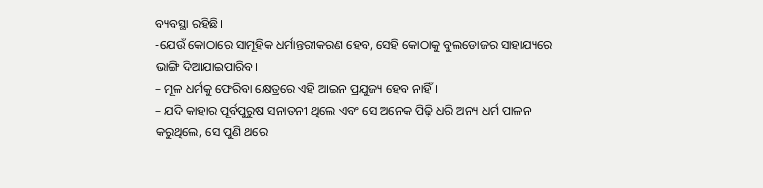ବ୍ୟବସ୍ଥା ରହିଛି।
-ଯେଉଁ କୋଠାରେ ସାମୂହିକ ଧର୍ମାନ୍ତରୀକରଣ ହେବ, ସେହି କୋଠାକୁ ବୁଲଡୋଜର ସାହାଯ୍ୟରେ ଭାଙ୍ଗି ଦିଆଯାଇପାରିବ।
– ମୂଳ ଧର୍ମକୁ ଫେରିବା କ୍ଷେତ୍ରରେ ଏହି ଆଇନ ପ୍ରଯୁଜ୍ୟ ହେବ ନାହିଁ।
– ଯଦି କାହାର ପୂର୍ବପୁରୁଷ ସନାତନୀ ଥିଲେ ଏବଂ ସେ ଅନେକ ପିଢ଼ି ଧରି ଅନ୍ୟ ଧର୍ମ ପାଳନ କରୁଥିଲେ, ସେ ପୁଣି ଥରେ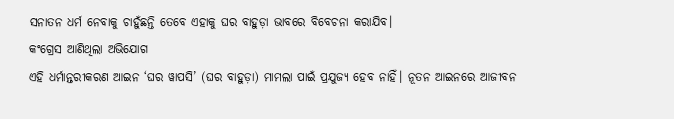ସନାତନ ଧର୍ମ ନେବାକୁ ଚାହୁଁଛନ୍ତି ତେବେ ଏହାକୁ ଘର ବାହୁଡ଼ା ଭାବରେ ବିବେଚନା କରାଯିବ।
କଂଗ୍ରେସ ଆଣିଥିଲା ଅଭିଯୋଗ
ଏହି ଧର୍ମାନ୍ତରୀକରଣ ଆଇନ ‘ଘର ୱାପସି’ (ଘର ବାହୁଡ଼ା) ମାମଲା ପାଇଁ ପ୍ରଯୁଜ୍ୟ ହେବ ନାହିଁ। ନୂତନ ଆଇନରେ ଆଜୀବନ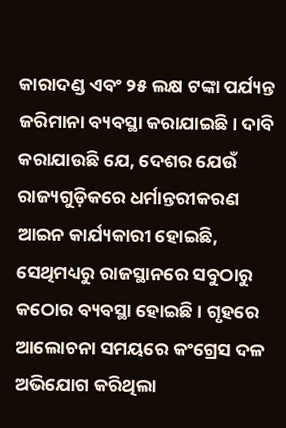କାରାଦଣ୍ଡ ଏବଂ ୨୫ ଲକ୍ଷ ଟଙ୍କା ପର୍ଯ୍ୟନ୍ତ ଜରିମାନା ବ୍ୟବସ୍ଥା କରାଯାଇଛି। ଦାବି କରାଯାଉଛି ଯେ, ଦେଶର ଯେଉଁ ରାଜ୍ୟଗୁଡ଼ିକରେ ଧର୍ମାନ୍ତରୀକରଣ ଆଇନ କାର୍ଯ୍ୟକାରୀ ହୋଇଛି, ସେଥିମଧ୍ୟରୁ ରାଜସ୍ଥାନରେ ସବୁଠାରୁ କଠୋର ବ୍ୟବସ୍ଥା ହୋଇଛି । ଗୃହରେ ଆଲୋଚନା ସମୟରେ କଂଗ୍ରେସ ଦଳ ଅଭିଯୋଗ କରିଥିଲା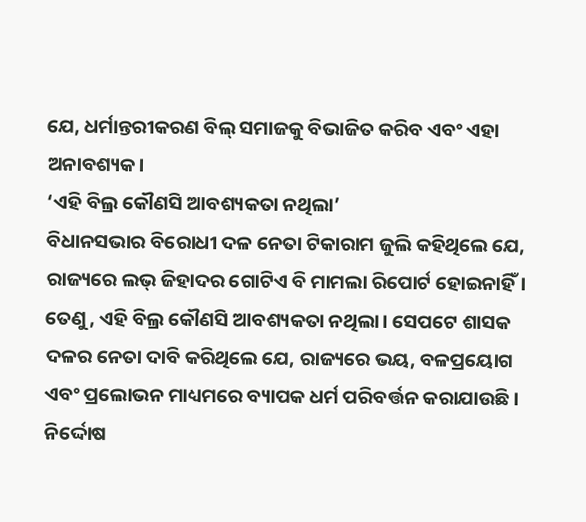ଯେ, ଧର୍ମାନ୍ତରୀକରଣ ବିଲ୍ ସମାଜକୁ ବିଭାଜିତ କରିବ ଏବଂ ଏହା ଅନାବଶ୍ୟକ।
‘ଏହି ବିଲ୍ର କୌଣସି ଆବଶ୍ୟକତା ନଥିଲା’
ବିଧାନସଭାର ବିରୋଧୀ ଦଳ ନେତା ଟିକାରାମ ଜୁଲି କହିଥିଲେ ଯେ, ରାଜ୍ୟରେ ଲଭ୍ ଜିହାଦର ଗୋଟିଏ ବି ମାମଲା ରିପୋର୍ଟ ହୋଇନାହିଁ। ତେଣୁ, ଏହି ବିଲ୍ର କୌଣସି ଆବଶ୍ୟକତା ନଥିଲା। ସେପଟେ ଶାସକ ଦଳର ନେତା ଦାବି କରିଥିଲେ ଯେ, ରାଜ୍ୟରେ ଭୟ, ବଳପ୍ରୟୋଗ ଏବଂ ପ୍ରଲୋଭନ ମାଧ୍ୟମରେ ବ୍ୟାପକ ଧର୍ମ ପରିବର୍ତ୍ତନ କରାଯାଉଛି। ନିର୍ଦ୍ଦୋଷ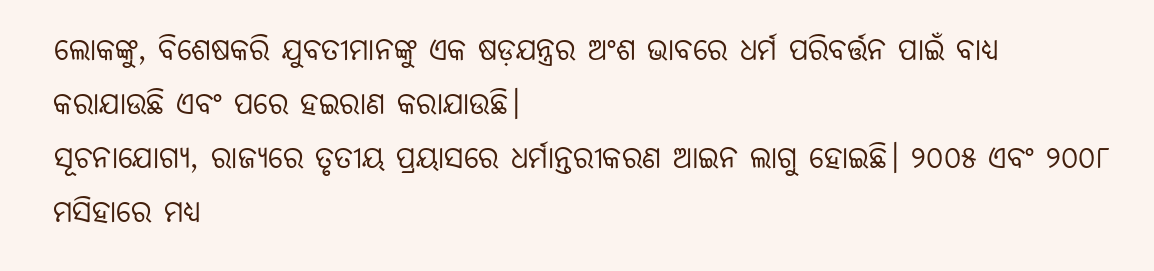ଲୋକଙ୍କୁ, ବିଶେଷକରି ଯୁବତୀମାନଙ୍କୁ ଏକ ଷଡ଼ଯନ୍ତ୍ରର ଅଂଶ ଭାବରେ ଧର୍ମ ପରିବର୍ତ୍ତନ ପାଇଁ ବାଧ୍ୟ କରାଯାଉଛି ଏବଂ ପରେ ହଇରାଣ କରାଯାଉଛି।
ସୂଚନାଯୋଗ୍ୟ, ରାଜ୍ୟରେ ତୃତୀୟ ପ୍ରୟାସରେ ଧର୍ମାନ୍ତରୀକରଣ ଆଇନ ଲାଗୁ ହୋଇଛି। ୨୦୦୫ ଏବଂ ୨୦୦୮ ମସିହାରେ ମଧ୍ୟ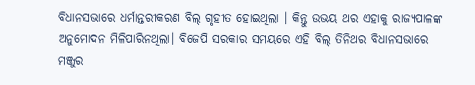ବିଧାନସଭାରେ ଧର୍ମାନ୍ତରୀକରଣ ବିଲ୍ ଗୃହୀତ ହୋଇଥିଲା । କିନ୍ତୁ ଉଭୟ ଥର ଏହାକୁ ରାଜ୍ୟପାଳଙ୍କ ଅନୁମୋଦନ ମିଳିପାରିନଥିଲା। ବିଜେପି ସରକାର ସମୟରେ ଏହି ବିଲ୍ ତିନିଥର ବିଧାନସଭାରେ ମଞ୍ଜୁର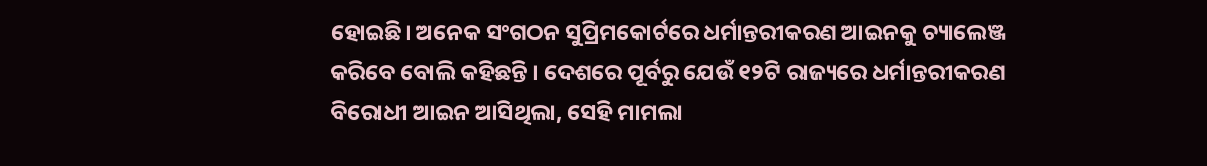ହୋଇଛି। ଅନେକ ସଂଗଠନ ସୁପ୍ରିମକୋର୍ଟରେ ଧର୍ମାନ୍ତରୀକରଣ ଆଇନକୁ ଚ୍ୟାଲେଞ୍ଜ କରିବେ ବୋଲି କହିଛନ୍ତି । ଦେଶରେ ପୂର୍ବରୁ ଯେଉଁ ୧୨ଟି ରାଜ୍ୟରେ ଧର୍ମାନ୍ତରୀକରଣ ବିରୋଧୀ ଆଇନ ଆସିଥିଲା, ସେହି ମାମଲା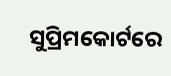ସୁପ୍ରିମକୋର୍ଟରେ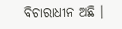ବିଚାରାଧୀନ ଅଛି ।